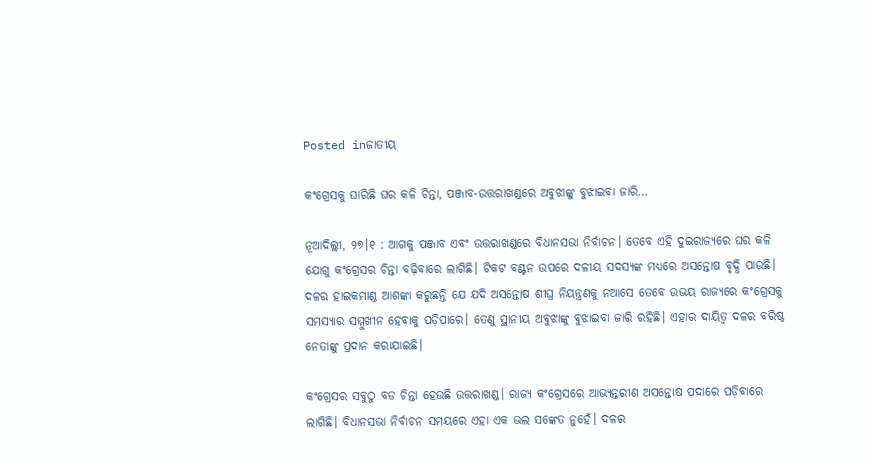Posted inଜାତୀୟ

କଂଗ୍ରେସକୁ ଘାରିଛି ଘର କଳି ଚିନ୍ତା, ପଞ୍ଜାବ-ଉତ୍ତରାଖଣ୍ଡରେ ଅବୁଝାଙ୍କୁ ବୁଝାଇବା ଜାରି…

ନୂଆଦିଲ୍ଲୀ, ୨୭।୧ : ଆଗକୁ ପଞ୍ଜାବ ଏବଂ ଉତ୍ତରାଖଣ୍ଡରେ ବିଧାନସଭା ନିର୍ବାଚନ। ତେବେ ଏହି ଦୁଇରାଜ୍ୟରେ ଘର କଳି ଯୋଗୁ କଂଗ୍ରେସର ଚିନ୍ତା ବଢ଼ିବାରେ ଲାଗିଛି। ଟିକଟ ବଣ୍ଟନ ଉପରେ ଦଳୀୟ ସଦସ୍ୟଙ୍କ ମଧ୍ୟରେ ଅସନ୍ତୋଷ ବୃଦ୍ଧି ପାଉଛି। ଦଳର ହାଇକମାଣ୍ଡ ଆଶଙ୍କା କରୁଛନ୍ତି ଯେ ଯଦି ଅସନ୍ତୋଷ ଶୀଘ୍ର ନିୟନ୍ତ୍ରଣକୁ ନଆସେ ତେବେ ଉଭୟ ରାଜ୍ୟରେ କଂଗ୍ରେସକୁ ସମସ୍ୟାର ସମ୍ମୁଖୀନ ହେବାକୁ ପଡ଼ିପାରେ। ତେଣୁ ସ୍ଥାନୀୟ ଅବୁଝାଙ୍କୁ ବୁଝାଇବା ଜାରି ରହିଛି। ଏହାର ଦାୟିତ୍ୱ ଦଳର ବରିଷ୍ଠ ନେତାଙ୍କୁ ପ୍ରଦାନ କରାଯାଇଛି।

କଂଗ୍ରେସର ସବୁଠୁ ବଡ ଚିନ୍ତା ହେଉଛି ଉତ୍ତରାଖଣ୍ଡ। ରାଜ୍ୟ କଂଗ୍ରେସରେ ଆଭ୍ୟନ୍ତରୀଣ ଅସନ୍ତୋଷ ପଦାରେ ପଡ଼ିବାରେ ଲାଗିଛି। ବିଧାନସଭା ନିର୍ବାଚନ ସମୟରେ ଏହା ଏକ ଭଲ ସଙ୍କେତ ନୁହେଁ। ଦଳର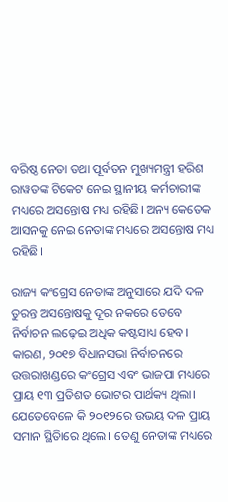ବରିଷ୍ଠ ନେତା ତଥା ପୂର୍ବତନ ମୁଖ୍ୟମନ୍ତ୍ରୀ ହରିଶ ରାୱତଙ୍କ ଟିକେଟ ନେଇ ସ୍ଥାନୀୟ କର୍ମଚାରୀଙ୍କ ମଧ୍ୟରେ ଅସନ୍ତୋଷ ମଧ୍ୟ ରହିଛି। ଅନ୍ୟ କେତେକ ଆସନକୁ ନେଇ ନେତାଙ୍କ ମଧ୍ୟରେ ଅସନ୍ତୋଷ ମଧ୍ୟ ରହିଛି।

ରାଜ୍ୟ କଂଗ୍ରେସ ନେତାଙ୍କ ଅନୁସାରେ ଯଦି ଦଳ ତୁରନ୍ତ ଅସନ୍ତୋଷକୁ ଦୂର ନକରେ ତେବେ ନିର୍ବାଚନ ଲଢ଼େଇ ଅଧିକ କଷ୍ଟସାଧ୍ୟ ହେବ। କାରଣ, ୨୦୧୭ ବିଧାନସଭା ନିର୍ବାଚନରେ ଉତ୍ତରାଖଣ୍ଡରେ କଂଗ୍ରେସ ଏବଂ ଭାଜପା ମଧ୍ୟରେ ପ୍ରାୟ ୧୩ ପ୍ରତିଶତ ଭୋଟର ପାର୍ଥକ୍ୟ ଥିଲା। ଯେତେବେଳେ କି ୨୦୧୨ରେ ଉଭୟ ଦଳ ପ୍ରାୟ ସମାନ ସ୍ଥିତିାରେ ଥିଲେ। ତେଣୁ ନେତାଙ୍କ ମଧ୍ୟରେ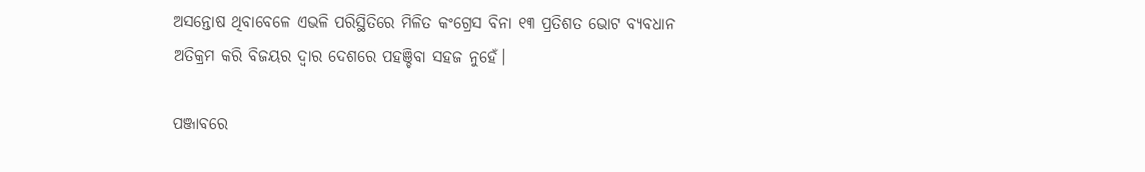ଅସନ୍ତୋଷ ଥିବାବେଳେ ଏଭଳି ପରିସ୍ଥିତିରେ ମିଳିତ କଂଗ୍ରେସ ବିନା ୧୩ ପ୍ରତିଶତ ଭୋଟ ବ୍ୟବଧାନ ଅତିକ୍ରମ କରି ବିଜୟର ଦ୍ୱାର ଦେଶରେ ପହଞ୍ଚିବା ସହଜ ନୁହେଁ।

ପଞ୍ଜାବରେ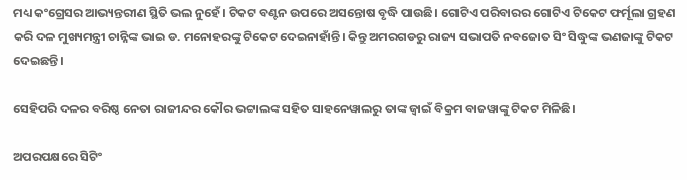ମଧ୍ୟ କଂଗ୍ରେସର ଆଭ୍ୟନ୍ତରୀଣ ସ୍ଥିତି ଭଲ ନୁହେଁ। ଟିକଟ ବଣ୍ଟନ ଉପରେ ଅସନ୍ତୋଷ ବୃଦ୍ଧି ପାଉଛି। ଗୋଟିଏ ପରିବାରର ଗୋଟିଏ ଟିକେଟ ଫର୍ମୂଲା ଗ୍ରହଣ କରି ଦଳ ମୁଖ୍ୟମନ୍ତ୍ରୀ ଚାନ୍ନିଙ୍କ ଭାଇ ଡ. ମନୋହରଙ୍କୁ ଟିକେଟ ଦେଇନାହାଁନ୍ତି। କିନ୍ତୁ ଅମରଗଡରୁ ରାଜ୍ୟ ସଭାପତି ନବଜୋତ ସିଂ ସିଦ୍ଧୁଙ୍କ ଭଣଜାଙ୍କୁ ଟିକଟ ଦେଇଛନ୍ତି।

ସେହିପରି ଦଳର ବରିଷ୍ଠ ନେତା ରାଜୀନ୍ଦର କୌର ଭଟ୍ଟାଲଙ୍କ ସହିତ ସାହନେୱାଲରୁ ତାଙ୍କ ଜ୍ୱାଇଁ ବିକ୍ରମ ବାଜୱାଙ୍କୁ ଟିକଟ ମିଳିଛି।

ଅପରପକ୍ଷରେ ସିଟିଂ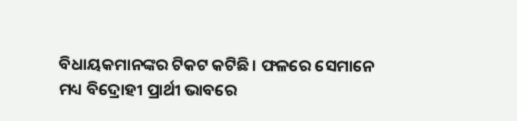ବିଧାୟକମାନଙ୍କର ଟିକଟ କଟିଛି। ଫଳରେ ସେମାନେ ମଧ୍ୟ ବିଦ୍ରୋହୀ ପ୍ରାର୍ଥୀ ଭାବରେ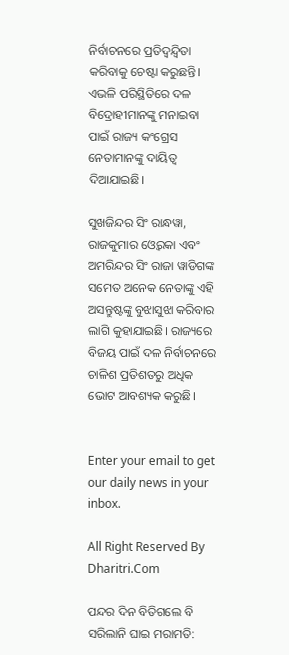ନିର୍ବାଚନରେ ପ୍ରତିଦ୍ୱନ୍ଦ୍ୱିତା କରିବାକୁ ଚେଷ୍ଟା କରୁଛନ୍ତି। ଏଭଳି ପରିସ୍ଥିତିରେ ଦଳ ବିଦ୍ରୋହୀମାନଙ୍କୁ ମନାଇବା ପାଇଁ ରାଜ୍ୟ କଂଗ୍ରେସ ନେତାମାନଙ୍କୁ ଦାୟିତ୍ୱ ଦିଆଯାଇଛି।

ସୁଖଜିନ୍ଦର ସିଂ ରାନ୍ଧୱା, ରାଜକୁମାର ଓ୍ବେରକା ଏବଂ ଅମରିନ୍ଦର ସିଂ ରାଜା ୱାଡିଗଙ୍କ ସମେତ ଅନେକ ନେତାଙ୍କୁ ଏହି ଅସନ୍ତୁଷ୍ଟଙ୍କୁ ବୁଝାସୁଝା କରିବାର ଲାଗି କୁହାଯାଇଛି। ରାଜ୍ୟରେ ବିଜୟ ପାଇଁ ଦଳ ନିର୍ବାଚନରେ ଚାଳିଶ ପ୍ରତିଶତରୁ ଅଧିକ ଭୋଟ ଆବଶ୍ୟକ କରୁଛି।


Enter your email to get our daily news in your inbox.

All Right Reserved By Dharitri.Com

ପନ୍ଦର ଦିନ ବିତିଗଲେ ବି ସରିଲାନି ଘାଇ ମରାମତି: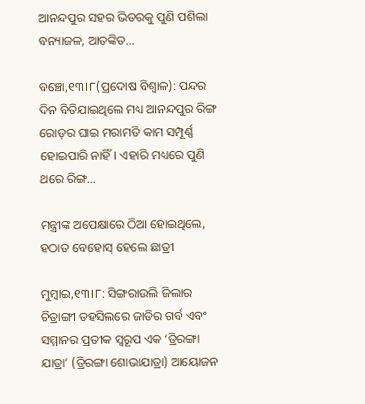ଆନନ୍ଦପୁର ସହର ଭିତରକୁ ପୁଣି ପଶିଲା ବନ୍ୟାଜଳ, ଆତଙ୍କିତ…

ବଞ୍ଚୋ,୧୩।୮(ପ୍ରଦୋଷ ବିଶ୍ୱାଳ): ପନ୍ଦର ଦିନ ବିତିଯାଇଥିଲେ ମଧ୍ୟ ଆନନ୍ଦପୁର ରିଙ୍ଗ ରୋଡ୍‌ର ଘାଇ ମରାମତି କାମ ସମ୍ପୂର୍ଣ୍ଣ ହୋଇପାରି ନାହିଁ। ଏହାରି ମଧ୍ୟରେ ପୁଣି ଥରେ ରିଙ୍ଗ…

ମନ୍ତ୍ରୀଙ୍କ ଅପେକ୍ଷାରେ ଠିଆ ହୋଇଥିଲେ, ହଠାତ ବେହୋସ୍‌ ହେଲେ ଛାତ୍ରୀ

ମୁମ୍ବାଇ,୧୩।୮: ସିଙ୍ଗରାଉଲି ଜିଲାର ଚିତ୍ରାଙ୍ଗୀ ତହସିଲରେ ଜାତିର ଗର୍ବ ଏବଂ ସମ୍ମାନର ପ୍ରତୀକ ସ୍ବରୂପ ଏକ ‘ତ୍ରିରଙ୍ଗା ଯାତ୍ରା’ (ତ୍ରିରଙ୍ଗା ଶୋଭାଯାତ୍ରା) ଆୟୋଜନ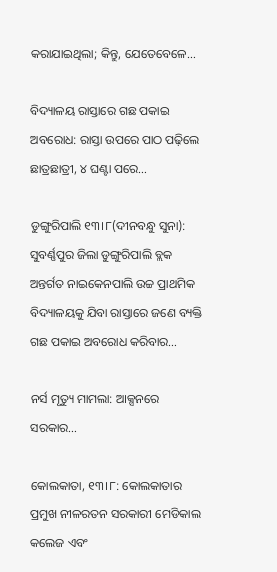କରାଯାଇଥିଲା; କିନ୍ତୁ, ଯେତେବେଳେ…

ବିଦ୍ୟାଳୟ ରାସ୍ତାରେ ଗଛ ପକାଇ ଅବରୋଧ: ରାସ୍ତା ଉପରେ ପାଠ ପଢ଼ିଲେ ଛାତ୍ରଛାତ୍ରୀ, ୪ ଘଣ୍ଟା ପରେ…

ଡୁଙ୍ଗୁରିପାଲି ୧୩।୮(ଦୀନବନ୍ଧୁ ସୁନା): ସୁବର୍ଣ୍ଣପୁର ଜିଲା ଡୁଙ୍ଗୁରିପାଲି ବ୍ଲକ ଅନ୍ତର୍ଗତ ନାଇକେନପାଲି ଉଚ୍ଚ ପ୍ରାଥମିକ ବିଦ୍ୟାଳୟକୁ ଯିବା ରାସ୍ତାରେ ଜଣେ ବ୍ୟକ୍ତି ଗଛ ପକାଇ ଅବରୋଧ କରିବାର…

ନର୍ସ ମୃତ୍ୟୁ ମାମଲା: ଆକ୍ସନରେ ସରକାର…

କୋଲକାତା, ୧୩।୮: କୋଲକାତାର ପ୍ରମୁଖ ନୀଳରତନ ସରକାରୀ ମେଡିକାଲ କଲେଜ ଏବଂ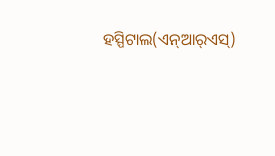ହସ୍ପିଟାଲ(ଏନ୍‌ଆର୍‌ଏସ୍‌)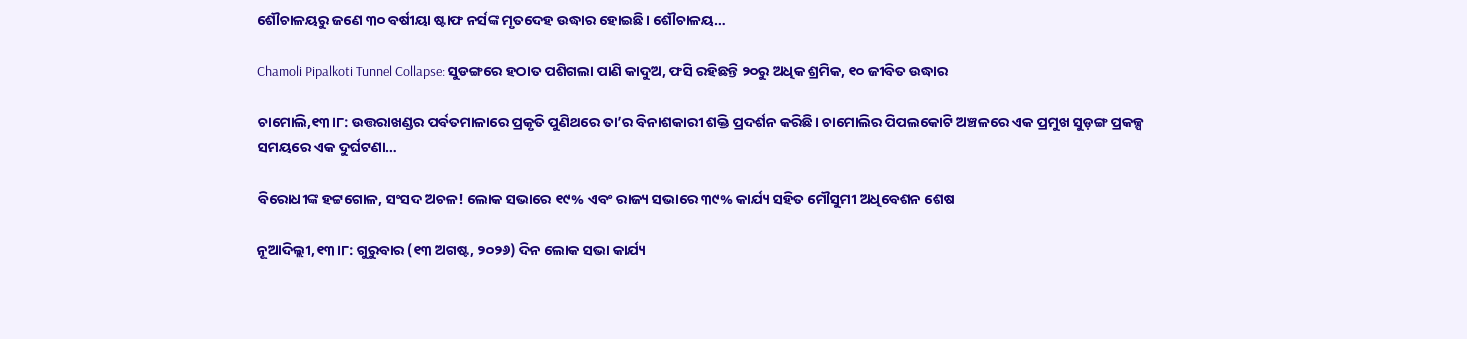ଶୌଚାଳୟରୁ ଜଣେ ୩୦ ବର୍ଷୀୟା ଷ୍ଟାଫ ନର୍ସଙ୍କ ମୃତଦେହ ଉଦ୍ଧାର ହୋଇଛି। ଶୌଚାଳୟ…

Chamoli Pipalkoti Tunnel Collapse: ସୁଡଙ୍ଗରେ ହଠାତ ପଶିଗଲା ପାଣି କାଦୁଅ, ଫସି ରହିଛନ୍ତି ୨୦ରୁ ଅଧିକ ଶ୍ରମିକ, ୧୦ ଜୀବିତ ଉଦ୍ଧାର

ଚାମୋଲି,୧୩।୮: ଉତ୍ତରାଖଣ୍ଡର ପର୍ବତମାଳାରେ ପ୍ରକୃତି ପୁଣିଥରେ ତା’ର ବିନାଶକାରୀ ଶକ୍ତି ପ୍ରଦର୍ଶନ କରିଛି। ଚାମୋଲିର ପିପଲକୋଟି ଅଞ୍ଚଳରେ ଏକ ପ୍ରମୁଖ ସୁଡ଼ଙ୍ଗ ପ୍ରକଳ୍ପ ସମୟରେ ଏକ ଦୁର୍ଘଟଣା…

ବିରୋଧୀଙ୍କ ହଟ୍ଟଗୋଳ, ସଂସଦ ଅଚଳ! ଲୋକ ସଭାରେ ୧୯% ଏବଂ ରାଜ୍ୟ ସଭାରେ ୩୯% କାର୍ଯ୍ୟ ସହିତ ମୌସୁମୀ ଅଧିବେଶନ ଶେଷ

ନୂଆଦିଲ୍ଲୀ,୧୩।୮: ଗୁରୁବାର (୧୩ ଅଗଷ୍ଟ, ୨୦୨୬) ଦିନ ଲୋକ ସଭା କାର୍ଯ୍ୟ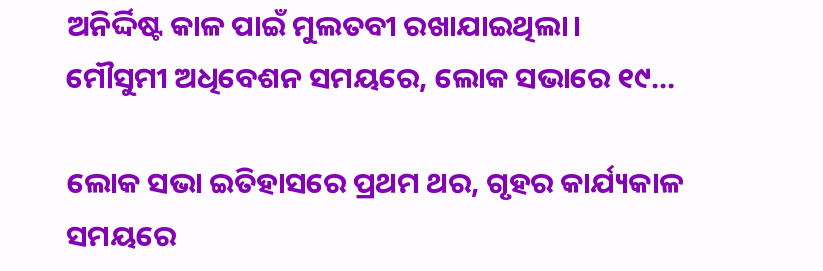ଅନିର୍ଦ୍ଦିଷ୍ଟ କାଳ ପାଇଁ ମୁଲତବୀ ରଖାଯାଇଥିଲା। ମୌସୁମୀ ଅଧିବେଶନ ସମୟରେ, ଲୋକ ସଭାରେ ୧୯…

ଲୋକ ସଭା ଇତିହାସରେ ପ୍ରଥମ ଥର, ଗୃହର କାର୍ଯ୍ୟକାଳ ସମୟରେ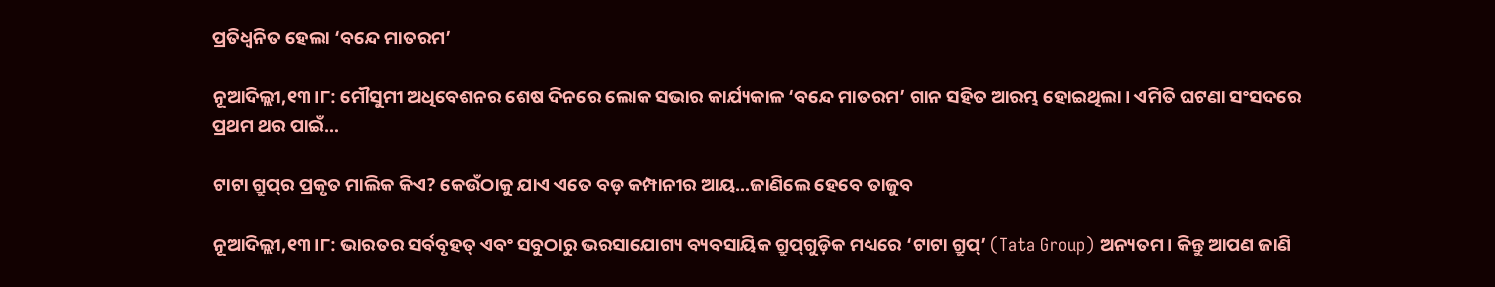ପ୍ରତିଧ୍ୱନିତ ହେଲା ‘ବନ୍ଦେ ମାତରମ’

ନୂଆଦିଲ୍ଲୀ,୧୩।୮: ମୌସୁମୀ ଅଧିବେଶନର ଶେଷ ଦିନରେ ଲୋକ ସଭାର କାର୍ଯ୍ୟକାଳ ‘ବନ୍ଦେ ମାତରମ’ ଗାନ ସହିତ ଆରମ୍ଭ ହୋଇଥିଲା। ଏମିତି ଘଟଣା ସଂସଦରେ ପ୍ରଥମ ଥର ପାଇଁ…

ଟାଟା ଗ୍ରୁପ୍‌ର ପ୍ରକୃତ ମାଲିକ କିଏ? କେଉଁଠାକୁ ଯାଏ ଏତେ ବଡ଼ କମ୍ପାନୀର ଆୟ…ଜାଣିଲେ ହେବେ ତାଜୁବ

ନୂଆଦିଲ୍ଲୀ,୧୩।୮: ଭାରତର ସର୍ବବୃହତ୍ ଏବଂ ସବୁଠାରୁ ଭରସାଯୋଗ୍ୟ ବ୍ୟବସାୟିକ ଗ୍ରୁପ୍‌ଗୁଡ଼ିକ ମଧ୍ୟରେ ‘ଟାଟା ଗ୍ରୁପ୍’ (Tata Group) ଅନ୍ୟତମ। କିନ୍ତୁ ଆପଣ ଜାଣି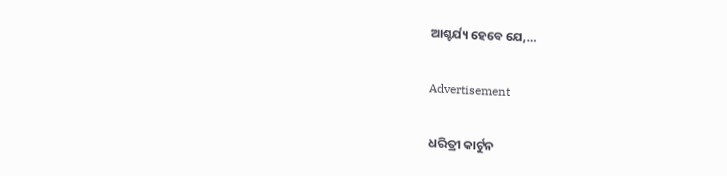ଆଶ୍ଚର୍ଯ୍ୟ ହେବେ ଯେ,…

Advertisement

ଧରିତ୍ରୀ କାର୍ଟୁନ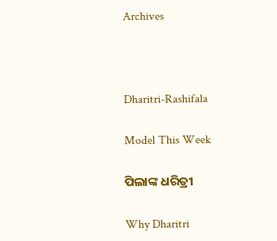Archives



Dharitri-Rashifala

Model This Week

ପିଲାଙ୍କ ଧରିତ୍ରୀ

Why Dharitri